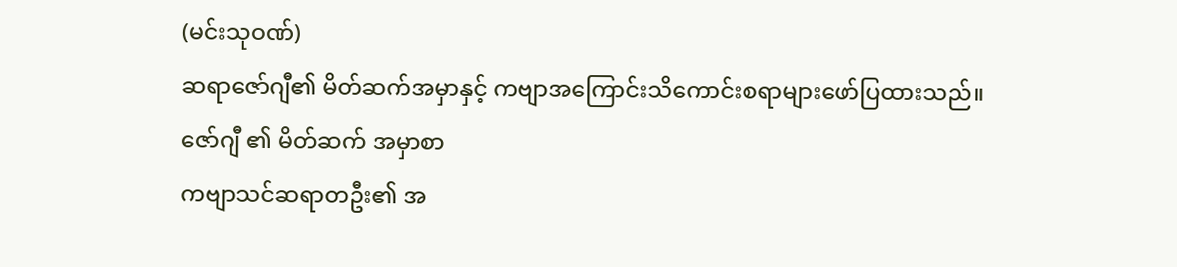(မင်းသုဝဏ်)
ဆရာဇော်ဂျီ၏ မိတ်ဆက်အမှာနှင့် ကဗျာအကြောင်းသိကောင်းစရာများဖော်ပြထားသည်။
ဇော်ဂျီ ၏ မိတ်ဆက် အမှာစာ
ကဗျာသင်ဆရာတဦး၏ အ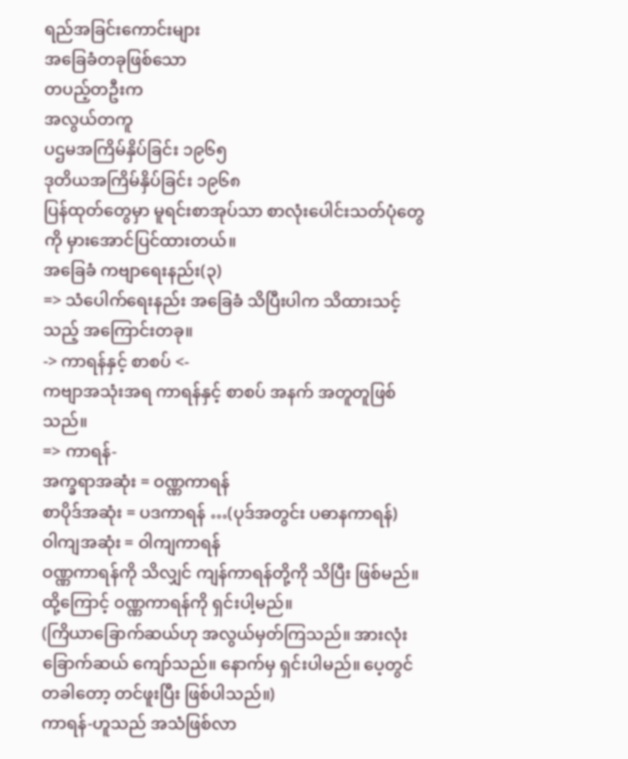ရည်အခြင်းကောင်းများ
အခြေခံတခုဖြစ်သော
တပည့်တဦးက
အလွယ်တကူ
ပဌမအကြိမ်နှိပ်ခြင်း ၁၉၆၅
ဒုတိယအကြိမ်နှိပ်ခြင်း ၁၉၆၈
ပြန်ထုတ်တွေမှာ မူရင်းစာအုပ်သာ စာလုံးပေါင်းသတ်ပုံတွေကို မှားအောင်ပြင်ထားတယ်။
အခြေခံ ကဗျာရေးနည်း(၃)
=> သံပေါက်ရေးနည်း အခြေခံ သိပြီးပါက သိထားသင့်သည့် အကြောင်းတခု။
-> ကာရန်နှင့် စာစပ် <-
ကဗျာအသုံးအရ ကာရန်နှင့် စာစပ် အနက် အတူတူဖြစ်သည်။
=> ကာရန်-
အက္ခရာအဆုံး = ဝဏ္ဏကာရန်
စာပိုဒ်အဆုံး = ပဒကာရန် …(ပုဒ်အတွင်း ပဓာနကာရန်)
ဝါကျအဆုံး = ဝါကျကာရန်
ဝဏ္ဏကာရန်ကို သိလျှင် ကျန်ကာရန်တို့ကို သိပြီး ဖြစ်မည်။ ထို့ကြောင့် ဝဏ္ဏကာရန်ကို ရှင်းပါ့မည်။
(ကြိယာခြောက်ဆယ်ဟု အလွယ်မှတ်ကြသည်။ အားလုံး ခြောက်ဆယ် ကျော်သည်။ နောက်မှ ရှင်းပါမည်။ ပေ့တွင် တခါတော့ တင်ဖူးပြီး ဖြစ်ပါသည်။)
ကာရန်-ဟူသည် အသံဖြစ်လာ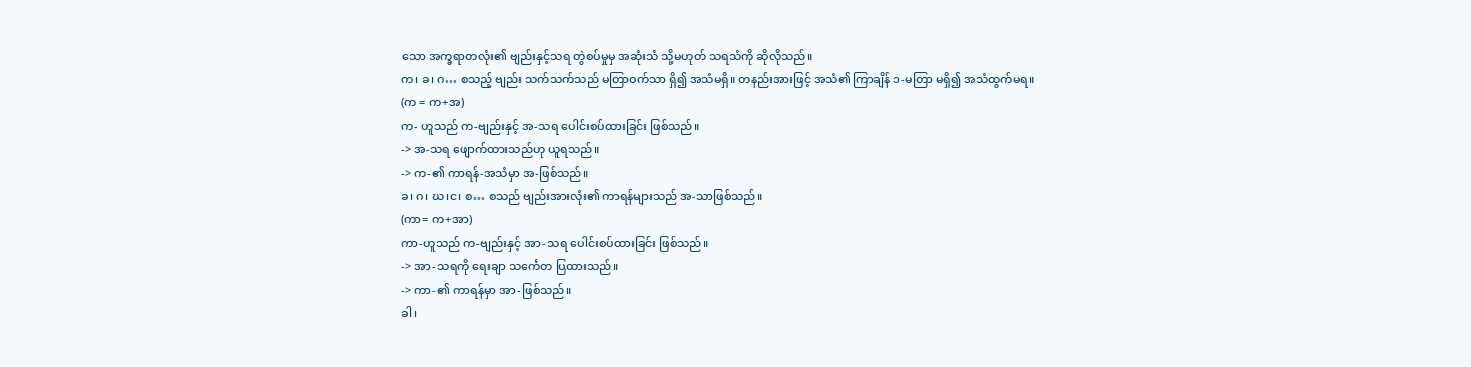သော အက္ခရာတလုံး၏ ဗျည်းနှင့်သရ တွဲစပ်မှုမှ အဆုံးသံ သို့မဟုတ် သရသံကို ဆိုလိုသည်။
က၊ ခ၊ ဂ… စသည့် ဗျည်း သက်သက်သည် မတြာဝက်သာ ရှိ၍ အသံမရှိ။ တနည်းအားဖြင့် အသံ၏ ကြာချိန် ၁-မတြာ မရှိ၍ အသံထွက်မရ။
(က = က+အ)
က- ဟူသည် က-ဗျည်းနှင့် အ-သရ ပေါင်းစပ်ထားခြင်း ဖြစ်သည်။
-> အ-သရ ဖျောက်ထားသည်ဟု ယူရသည်။
-> က-၏ ကာရန်-အသံမှာ အ-ဖြစ်သည်။
ခ၊ ဂ၊ ဃ၊င၊ စ… စသည် ဗျည်းအားလုံး၏ ကာရန်များသည် အ-သာဖြစ်သည်။
(ကာ= က+အာ)
ကာ-ဟူသည် က-ဗျည်းနှင့် အာ-သရ ပေါင်းစပ်ထားခြင်း ဖြစ်သည်။
-> အာ-သရကို ရေးချာ သင်္ကေတ ပြထားသည်။
-> ကာ-၏ ကာရန်မှာ အာ-ဖြစ်သည်။
ခါ၊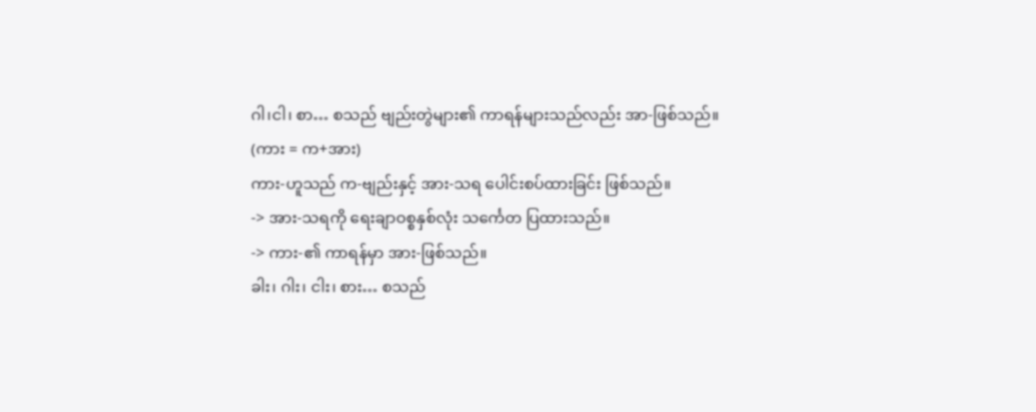ဂါ၊ငါ၊ စာ… စသည် ဗျည်းတွဲများ၏ ကာရန်များသည်လည်း အာ-ဖြစ်သည်။
(ကား = က+အား)
ကား-ဟူသည် က-ဗျည်းနှင့် အား-သရ ပေါင်းစပ်ထားခြင်း ဖြစ်သည်။
-> အား-သရကို ရေးချာဝစ္စနှစ်လုံး သင်္ကေတ ပြထားသည်။
-> ကား-၏ ကာရန်မှာ အား-ဖြစ်သည်။
ခါး၊ ဂါး၊ ငါး၊ စား… စသည်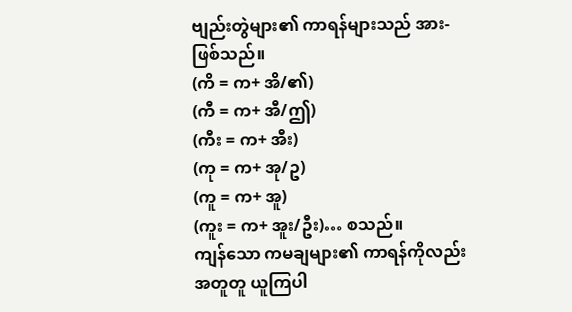ဗျည်းတွဲများ၏ ကာရန်များသည် အား-ဖြစ်သည်။
(ကိ = က+ အိ/၏)
(ကီ = က+ အီ/ဤ)
(ကီး = က+ အီး)
(ကု = က+ အု/ဥ)
(ကူ = က+ အူ)
(ကူး = က+ အူး/ဦး)… စသည်။
ကျန်သော ကမချများ၏ ကာရန်ကိုလည်း အတူတူ ယူကြပါ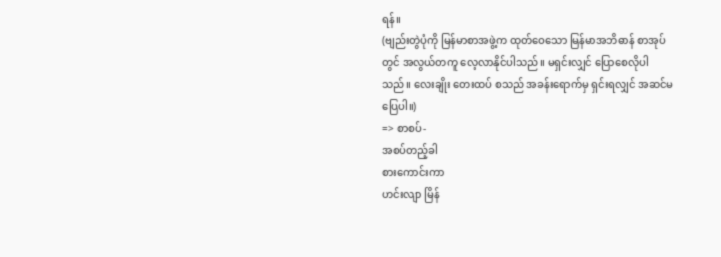ရန်။
(ဗျည်းတွဲပုံကို မြန်မာစာအဖွဲ့က ထုတ်ဝေသော မြန်မာအဘိဓာန် စာအုပ်တွင် အလွယ်တကူ လေ့လာနိုင်ပါသည်။ မရှင်းလျှင် ပြောစေလိုပါသည်။ လေးချိုး တေးထပ် စသည် အခန်းရောက်မှ ရှင်းရလျှင် အဆင်မပြေပါ။)
=> စာစပ်-
အစပ်တည့်ခါ
စားကောင်းကာ
ဟင်းလျာ မြိန်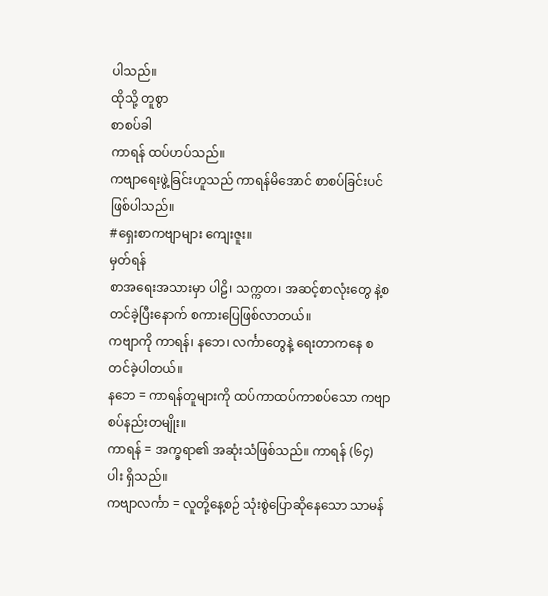ပါသည်။
ထိုသို့ တူစွာ
စာစပ်ခါ
ကာရန် ထပ်ဟပ်သည်။
ကဗျာရေးဖွဲ့ခြင်းဟူသည် ကာရန်မိအောင် စာစပ်ခြင်းပင် ဖြစ်ပါသည်။
#ရှေးစာကဗျာများ ကျေးဇူး။
မှတ်ရန်
စာအရေးအသားမှာ ပါဠိ၊ သက္ကတ၊ အဆင့်စာလုံးတွေ နဲ့စတင်ခဲ့ပြီးနောက် စကားပြေဖြစ်လာတယ်။
ကဗျာကို ကာရန်၊ နဘေ၊ လင်္ကာတွေနဲ့ ရေးတာကနေ စတင်ခဲ့ပါတယ်။
နဘေ = ကာရန်တူများကို ထပ်ကာထပ်ကာစပ်သော ကဗျာစပ်နည်းတမျိုး။
ကာရန် = အက္ခရာ၏ အဆုံးသံဖြစ်သည်။ ကာရန် (၆၄) ပါး ရှိသည်။
ကဗျာလင်္ကာ = လူတို့နေ့စဉ် သုံးစွဲပြောဆိုနေသော သာမန်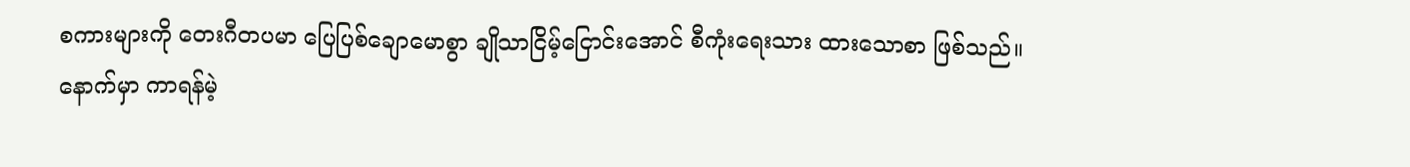စကားများကို တေးဂီတပမာ ပြေပြစ်ချောမောစွာ ချိုသာငြိမ့်ငြောင်းအောင် စီကုံးရေးသား ထားသောစာ ဖြစ်သည်။
နောက်မှာ ကာရန်မဲ့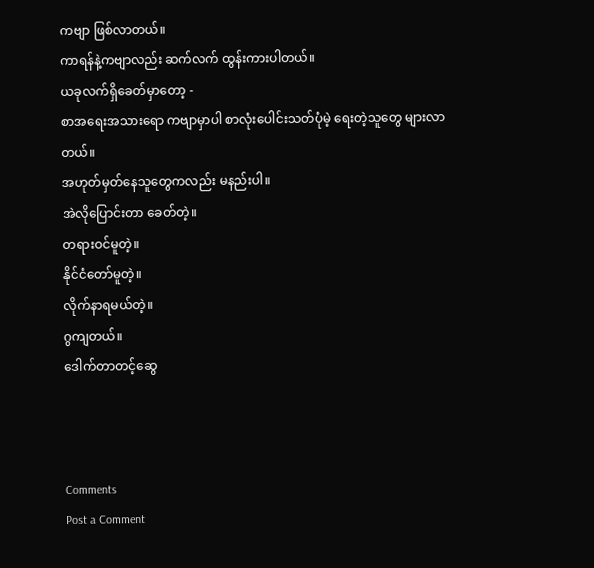ကဗျာ ဖြစ်လာတယ်။
ကာရန်နဲ့ကဗျာလည်း ဆက်လက် ထွန်းကားပါတယ်။
ယခုလက်ရှိခေတ်မှာတော့ -
စာအရေးအသားရော ကဗျာမှာပါ စာလုံးပေါင်းသတ်ပုံမဲ့ ရေးတဲ့သူတွေ များလာတယ်။
အဟုတ်မှတ်နေသူတွေကလည်း မနည်းပါ။
အဲလိုပြောင်းတာ ခေတ်တဲ့။
တရားဝင်မူတဲ့။
နိုင်ငံတော်မူတဲ့။
လိုက်နာရမယ်တဲ့။
ဂွကျတယ်။
ဒေါက်တာတင့်ဆွေ



Comments
Post a Comment